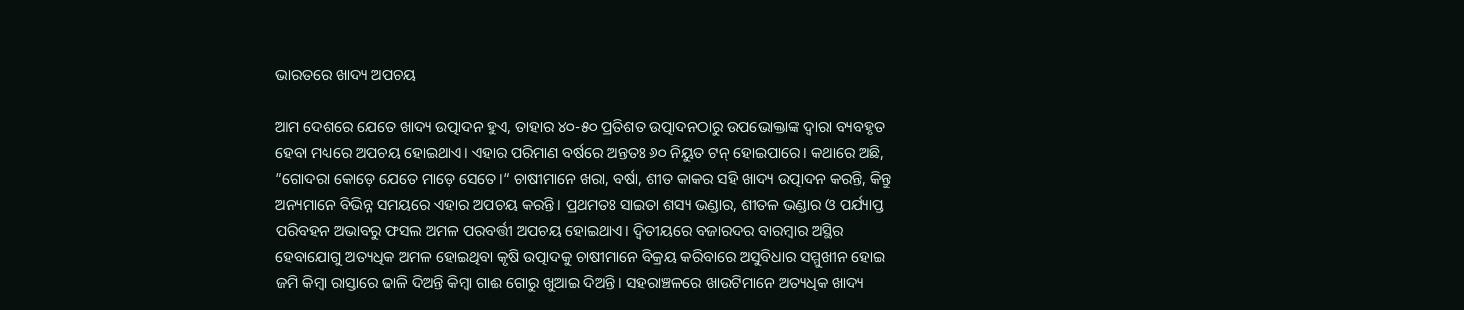ଭାରତରେ ଖାଦ୍ୟ ଅପଚୟ

ଆମ ଦେଶରେ ଯେତେ ଖାଦ୍ୟ ଉତ୍ପାଦନ ହୁଏ, ତାହାର ୪୦-୫୦ ପ୍ରତିଶତ ଉତ୍ପାଦନଠାରୁ ଉପଭୋକ୍ତାଙ୍କ ଦ୍ୱାରା ବ୍ୟବହୃତ ହେବା ମଧ୍ୟରେ ଅପଚୟ ହୋଇଥାଏ। ଏହାର ପରିମାଣ ବର୍ଷରେ ଅନ୍ତତଃ ୬୦ ନିୟୁତ ଟନ୍‌ ହୋଇପାରେ। କଥାରେ ଅଛି, ”ଗୋଦରା କୋଡ଼େ ଯେତେ ମାଡ଼େ ସେତେ।“ ଚାଷୀମାନେ ଖରା, ବର୍ଷା, ଶୀତ କାକର ସହି ଖାଦ୍ୟ ଉତ୍ପାଦନ କରନ୍ତି, କିନ୍ତୁ ଅନ୍ୟମାନେ ବିଭିନ୍ନ ସମୟରେ ଏହାର ଅପଚୟ କରନ୍ତି। ପ୍ରଥମତଃ ସାଇତା ଶସ୍ୟ ଭଣ୍ଡାର, ଶୀତଳ ଭଣ୍ଡାର ଓ ପର୍ଯ୍ୟାପ୍ତ ପରିବହନ ଅଭାବରୁ ଫସଲ ଅମଳ ପରବର୍ତ୍ତୀ ଅପଚୟ ହୋଇଥାଏ। ଦ୍ୱିତୀୟରେ ବଜାରଦର ବାରମ୍ବାର ଅସ୍ଥିର ହେବାଯୋଗୁ ଅତ୍ୟଧିକ ଅମଳ ହୋଇଥିବା କୃଷି ଉତ୍ପାଦକୁ ଚାଷୀମାନେ ବିକ୍ରୟ କରିବାରେ ଅସୁବିଧାର ସମ୍ମୁଖୀନ ହୋଇ ଜମି କିମ୍ବା ରାସ୍ତାରେ ଢାଳି ଦିଅନ୍ତି କିମ୍ବା ଗାଈ ଗୋରୁ ଖୁଆଇ ଦିଅନ୍ତି। ସହରାଞ୍ଚଳରେ ଖାଉଟିମାନେ ଅତ୍ୟଧିକ ଖାଦ୍ୟ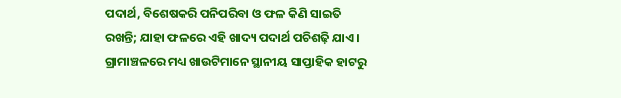ପଦାର୍ଥ, ବିଶେଷକରି ପନିପରିବା ଓ ଫଳ କିଣି ସାଇତି ରଖନ୍ତି; ଯାହା ଫଳରେ ଏହି ଖାଦ୍ୟ ପଦାର୍ଥ ପଚିଶଢ଼ି ଯାଏ। ଗ୍ରାମାଞ୍ଚଳରେ ମଧ୍ୟ ଖାଉଟିମାନେ ସ୍ଥାନୀୟ ସାପ୍ତାହିକ ହାଟରୁ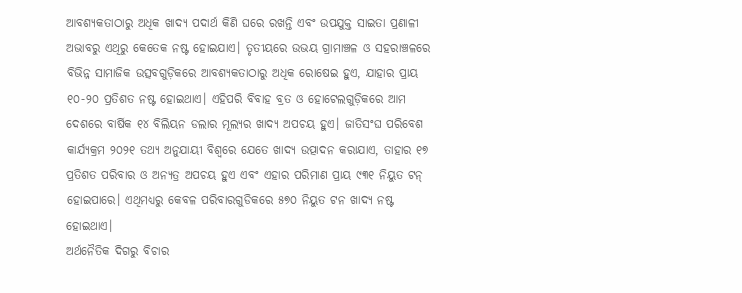ଆବଶ୍ୟକତାଠାରୁ ଅଧିକ ଖାଦ୍ୟ ପଦାର୍ଥ କିଣି ଘରେ ରଖନ୍ତି ଏବଂ ଉପଯୁକ୍ତ ସାଇତା ପ୍ରଣାଳୀ ଅଭାବରୁ ଏଥିରୁ କେତେକ ନଷ୍ଟ ହୋଇଯାଏ। ତୃତୀୟରେ ଉଭୟ ଗ୍ରାମାଞ୍ଚଳ ଓ ସହରାଞ୍ଚଳରେ ବିଭିନ୍ନ ସାମାଜିକ ଉତ୍ସବଗୁଡ଼ିକରେ ଆବଶ୍ୟକତାଠାରୁ ଅଧିକ ରୋଷେଇ ହୁଏ, ଯାହାର ପ୍ରାୟ ୧୦-୨୦ ପ୍ରତିଶତ ନଷ୍ଟ ହୋଇଥାଏ। ଏହିପରି ବିବାହ ବ୍ରତ ଓ ହୋଟେଲଗୁଡ଼ିକରେ ଆମ ଦେଶରେ ବାର୍ଷିକ ୧୪ ବିଲିୟନ ଡଲାର ମୂଲ୍ୟର ଖାଦ୍ୟ ଅପଚୟ ହୁଏ। ଜାତିସଂଘ ପରିବେଶ କାର୍ଯ୍ୟକ୍ରମ ୨୦୨୧ ତଥ୍ୟ ଅନୁଯାୟୀ ବିଶ୍ୱରେ ଯେତେ ଖାଦ୍ୟ ଉତ୍ପାଦନ କରାଯାଏ, ତାହାର ୧୭ ପ୍ରତିଶତ ପରିବାର ଓ ଅନ୍ୟତ୍ର ଅପଚୟ ହୁଏ ଏବଂ ଏହାର ପରିମାଣ ପ୍ରାୟ ୯୩୧ ନିୟୁତ ଟନ୍‌ ହୋଇପାରେ। ଏଥିମଧ୍ୟରୁ କେବଳ ପରିବାରଗୁଡିକରେ ୫୭୦ ନିୟୁତ ଟନ ଖାଦ୍ୟ ନଷ୍ଟ ହୋଇଥାଏ।
ଅର୍ଥନୈତିକ ଦିଗରୁ ବିଚାର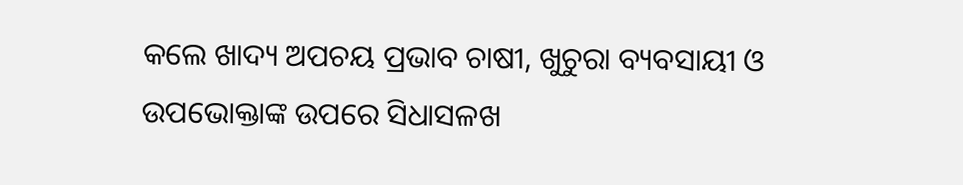କଲେ ଖାଦ୍ୟ ଅପଚୟ ପ୍ରଭାବ ଚାଷୀ, ଖୁଚୁରା ବ୍ୟବସାୟୀ ଓ ଉପଭୋକ୍ତାଙ୍କ ଉପରେ ସିଧାସଳଖ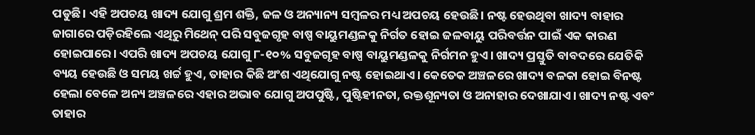ପଡୁଛି। ଏହି ଅପଚୟ ଖାଦ୍ୟ ଯୋଗୁ ଶ୍ରମ ଶକ୍ତି, ଜଳ ଓ ଅନ୍ୟାନ୍ୟ ସମ୍ବଳର ମଧ୍ୟ ଅପଚୟ ହେଉଛି। ନଷ୍ଟ ହେଉଥିବା ଖାଦ୍ୟ ବାହାର ଜାଗାରେ ପଡ଼ିରହିଲେ ଏଥିରୁ ମିଥେନ୍‌ ପରି ସବୁଜଗୃହ ବାଷ୍ପ ବାୟୁମଣ୍ଡଳକୁ ନିର୍ଗତ ହୋଇ ଜଳବାୟୁ ପରିବର୍ତ୍ତନ ପାଇଁ ଏକ କାରଣ ହୋଇପାରେ। ଏପରି ଖାଦ୍ୟ ଅପଚୟ ଯୋଗୁ ୮-୧୦% ସବୁଜଗୃହ ବାଷ୍ପ ବାୟୁମଣ୍ଡଳକୁ ନିର୍ଗମନ ହୁଏ। ଖାଦ୍ୟ ପ୍ରସ୍ତୁତି ବାବଦରେ ଯେତିକି ବ୍ୟୟ ହେଉଛି ଓ ସମୟ ଖର୍ଚ୍ଚ ହୁଏ, ତାହାର କିଛି ଅଂଶ ଏଥିଯୋଗୁ ନଷ୍ଟ ହୋଇଥାଏ। କେତେକ ଅଞ୍ଚଳରେ ଖାଦ୍ୟ ବଳକା ହୋଇ ବିନଷ୍ଟ ହେଲା ବେଳେ ଅନ୍ୟ ଅଞ୍ଚଳରେ ଏହାର ଅଭାବ ଯୋଗୁ ଅପପୁଷ୍ଟି, ପୁଷ୍ଟିହୀନତା, ରକ୍ତଶୂନ୍ୟତା ଓ ଅନାହାର ଦେଖାଯାଏ। ଖାଦ୍ୟ ନଷ୍ଟ ଏବଂ ତାହାର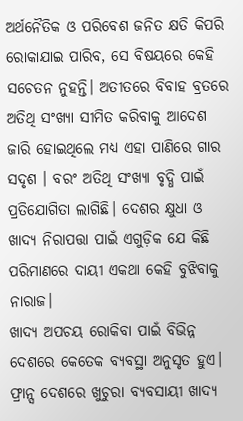ଅର୍ଥନୈତିକ ଓ ପରିବେଶ ଜନିତ କ୍ଷତି କିପରି ରୋକାଯାଇ ପାରିବ, ସେ ବିଷୟରେ କେହି ସଚେତନ ନୁହନ୍ତି। ଅତୀତରେ ବିବାହ ବ୍ରତରେ ଅତିଥି ସଂଖ୍ୟା ସୀମିତ କରିବାକୁ ଆଦେଶ ଜାରି ହୋଇଥିଲେ ମଧ୍ୟ ଏହା ପାଣିରେ ଗାର ସଦୃଶ । ବରଂ ଅତିଥି ସଂଖ୍ୟା ବୃଦ୍ଧି ପାଇଁ ପ୍ରତିଯୋଗିତା ଲାଗିଛି। ଦେଶର କ୍ଷୁଧା ଓ ଖାଦ୍ୟ ନିରାପତ୍ତା ପାଇଁ ଏଗୁଡ଼ିକ ଯେ କିଛି ପରିମାଣରେ ଦାୟୀ ଏକଥା କେହି ବୁଝିବାକୁ ନାରାଜ।
ଖାଦ୍ୟ ଅପଚୟ ରୋକିବା ପାଇଁ ବିଭିନ୍ନ ଦେଶରେ କେତେକ ବ୍ୟବସ୍ଥା ଅନୁସୃତ ହୁଏ। ଫ୍ରାନ୍ସ ଦେଶରେ ଖୁଚୁରା ବ୍ୟବସାୟୀ ଖାଦ୍ୟ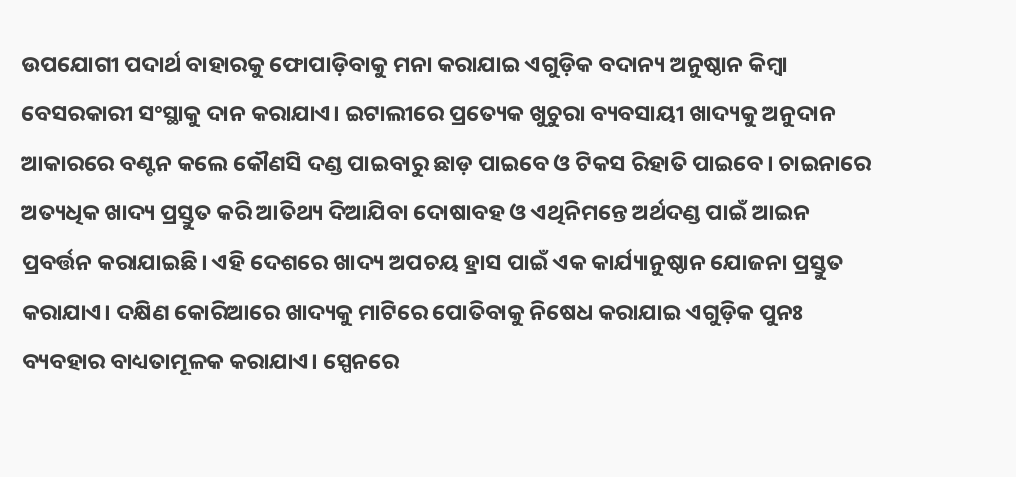ଉପଯୋଗୀ ପଦାର୍ଥ ବାହାରକୁ ଫୋପାଡ଼ିବାକୁ ମନା କରାଯାଇ ଏଗୁଡ଼ିକ ବଦାନ୍ୟ ଅନୁଷ୍ଠାନ କିମ୍ବା ବେସରକାରୀ ସଂସ୍ଥାକୁ ଦାନ କରାଯାଏ। ଇଟାଲୀରେ ପ୍ରତ୍ୟେକ ଖୁଚୁରା ବ୍ୟବସାୟୀ ଖାଦ୍ୟକୁ ଅନୁଦାନ ଆକାରରେ ବଣ୍ଟନ କଲେ କୌଣସି ଦଣ୍ଡ ପାଇବାରୁ ଛାଡ଼ ପାଇବେ ଓ ଟିକସ ରିହାତି ପାଇବେ। ଚାଇନାରେ ଅତ୍ୟଧିକ ଖାଦ୍ୟ ପ୍ରସ୍ତୁତ କରି ଆତିଥ୍ୟ ଦିଆଯିବା ଦୋଷାବହ ଓ ଏଥିନିମନ୍ତେ ଅର୍ଥଦଣ୍ଡ ପାଇଁ ଆଇନ ପ୍ରବର୍ତ୍ତନ କରାଯାଇଛି। ଏହି ଦେଶରେ ଖାଦ୍ୟ ଅପଚୟ ହ୍ରାସ ପାଇଁ ଏକ କାର୍ଯ୍ୟାନୁଷ୍ଠାନ ଯୋଜନା ପ୍ରସ୍ତୁତ କରାଯାଏ। ଦକ୍ଷିଣ କୋରିଆରେ ଖାଦ୍ୟକୁ ମାଟିରେ ପୋତିବାକୁ ନିଷେଧ କରାଯାଇ ଏଗୁଡ଼ିକ ପୁନଃ ବ୍ୟବହାର ବାଧ୍ୟତାମୂଳକ କରାଯାଏ। ସ୍ପେନରେ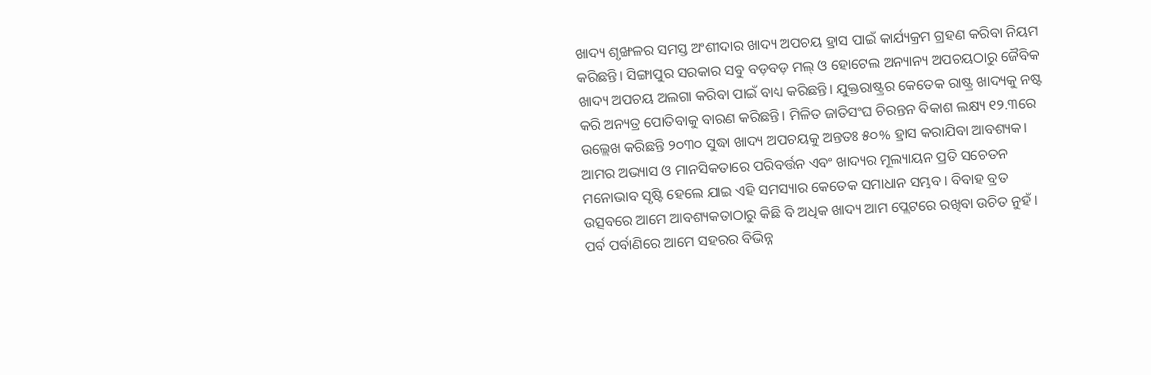ଖାଦ୍ୟ ଶୃଙ୍ଖଳର ସମସ୍ତ ଅଂଶୀଦାର ଖାଦ୍ୟ ଅପଚୟ ହ୍ରାସ ପାଇଁ କାର୍ଯ୍ୟକ୍ରମ ଗ୍ରହଣ କରିବା ନିୟମ କରିଛନ୍ତି। ସିଙ୍ଗାପୁର ସରକାର ସବୁ ବଡ଼ବଡ଼ ମଲ୍‌ ଓ ହୋଟେଲ ଅନ୍ୟାନ୍ୟ ଅପଚୟଠାରୁ ଜୈବିକ ଖାଦ୍ୟ ଅପଚୟ ଅଲଗା କରିବା ପାଇଁ ବାଧ୍ୟ କରିଛନ୍ତି। ଯୁକ୍ତରାଷ୍ଟ୍ରର କେତେକ ରାଷ୍ଟ୍ର ଖାଦ୍ୟକୁ ନଷ୍ଟ କରି ଅନ୍ୟତ୍ର ପୋତିବାକୁ ବାରଣ କରିଛନ୍ତି। ମିଳିତ ଜାତିସଂଘ ଚିରନ୍ତନ ବିକାଶ ଲକ୍ଷ୍ୟ ୧୨.୩ରେ ଉଲ୍ଲେଖ କରିଛନ୍ତି ୨୦୩୦ ସୁଦ୍ଧା ଖାଦ୍ୟ ଅପଚୟକୁ ଅନ୍ତତଃ ୫୦% ହ୍ରାସ କରାଯିବା ଆବଶ୍ୟକ।
ଆମର ଅଭ୍ୟାସ ଓ ମାନସିକତାରେ ପରିବର୍ତ୍ତନ ଏବଂ ଖାଦ୍ୟର ମୂଲ୍ୟାୟନ ପ୍ରତି ସଚେତନ ମନୋଭାବ ସୃଷ୍ଟି ହେଲେ ଯାଇ ଏହି ସମସ୍ୟାର କେତେକ ସମାଧାନ ସମ୍ଭବ। ବିବାହ ବ୍ରତ ଉତ୍ସବରେ ଆମେ ଆବଶ୍ୟକତାଠାରୁ କିଛି ବି ଅଧିକ ଖାଦ୍ୟ ଆମ ପ୍ଲେଟରେ ରଖିବା ଉଚିତ ନୁହଁ। ପର୍ବ ପର୍ବାଣିରେ ଆମେ ସହରର ବିଭିନ୍ନ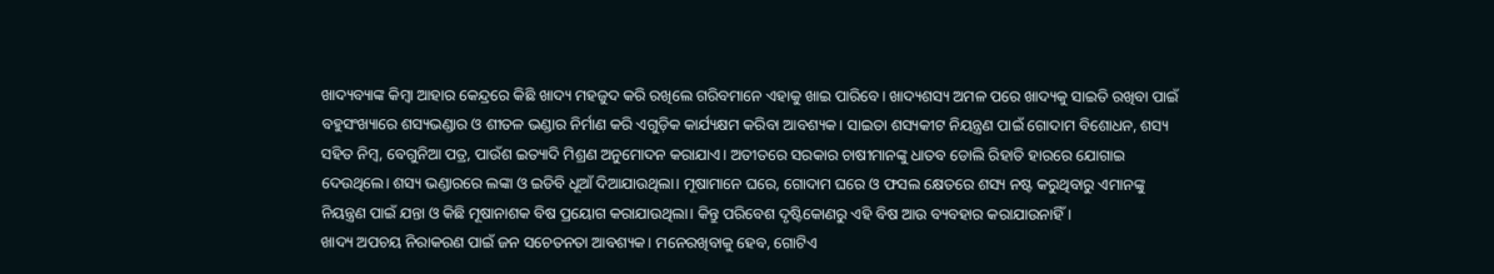ଖାଦ୍ୟବ୍ୟାଙ୍କ କିମ୍ବା ଆହାର କେନ୍ଦ୍ରରେ କିଛି ଖାଦ୍ୟ ମହଜୁଦ କରି ରଖିଲେ ଗରିବମାନେ ଏହାକୁ ଖାଇ ପାରିବେ। ଖାଦ୍ୟଶସ୍ୟ ଅମଳ ପରେ ଖାଦ୍ୟକୁ ସାଇତି ରଖିବା ପାଇଁ ବହୁସଂଖ୍ୟାରେ ଶସ୍ୟଭଣ୍ଡାର ଓ ଶୀତଳ ଭଣ୍ଡାର ନିର୍ମାଣ କରି ଏଗୁଡ଼ିକ କାର୍ଯ୍ୟକ୍ଷମ କରିବା ଆବଶ୍ୟକ। ସାଇତା ଶସ୍ୟକୀଟ ନିୟନ୍ତ୍ରଣ ପାଇଁ ଗୋଦାମ ବିଶୋଧନ, ଶସ୍ୟ ସହିତ ନିମ୍ବ, ବେଗୁନିଆ ପତ୍ର, ପାଉଁଶ ଇତ୍ୟାଦି ମିଶ୍ରଣ ଅନୁମୋଦନ କରାଯାଏ। ଅତୀତରେ ସରକାର ଚାଷୀମାନଙ୍କୁ ଧାତବ ଡୋଲି ରିହାତି ହାରରେ ଯୋଗାଇ ଦେଉଥିଲେ। ଶସ୍ୟ ଭଣ୍ଡାରରେ ଲଙ୍କା ଓ ଇଡିବି ଧୂଆଁ ଦିଆଯାଉଥିଲା। ମୂଷାମାନେ ଘରେ, ଗୋଦାମ ଘରେ ଓ ଫସଲ କ୍ଷେତରେ ଶସ୍ୟ ନଷ୍ଟ କରୁଥିବାରୁ ଏମାନଙ୍କୁ ନିୟନ୍ତ୍ରଣ ପାଇଁ ଯନ୍ତା ଓ କିଛି ମୂଷାନାଶକ ବିଷ ପ୍ରୟୋଗ କରାଯାଉଥିଲା। କିନ୍ତୁ ପରିବେଶ ଦୃଷ୍ଟିକୋଣରୁ ଏହି ବିଷ ଆଉ ବ୍ୟବହାର କରାଯାଉନାହିଁ।
ଖାଦ୍ୟ ଅପଚୟ ନିରାକରଣ ପାଇଁ ଜନ ସଚେତନତା ଆବଶ୍ୟକ। ମନେରଖିବାକୁ ହେବ, ଗୋଟିଏ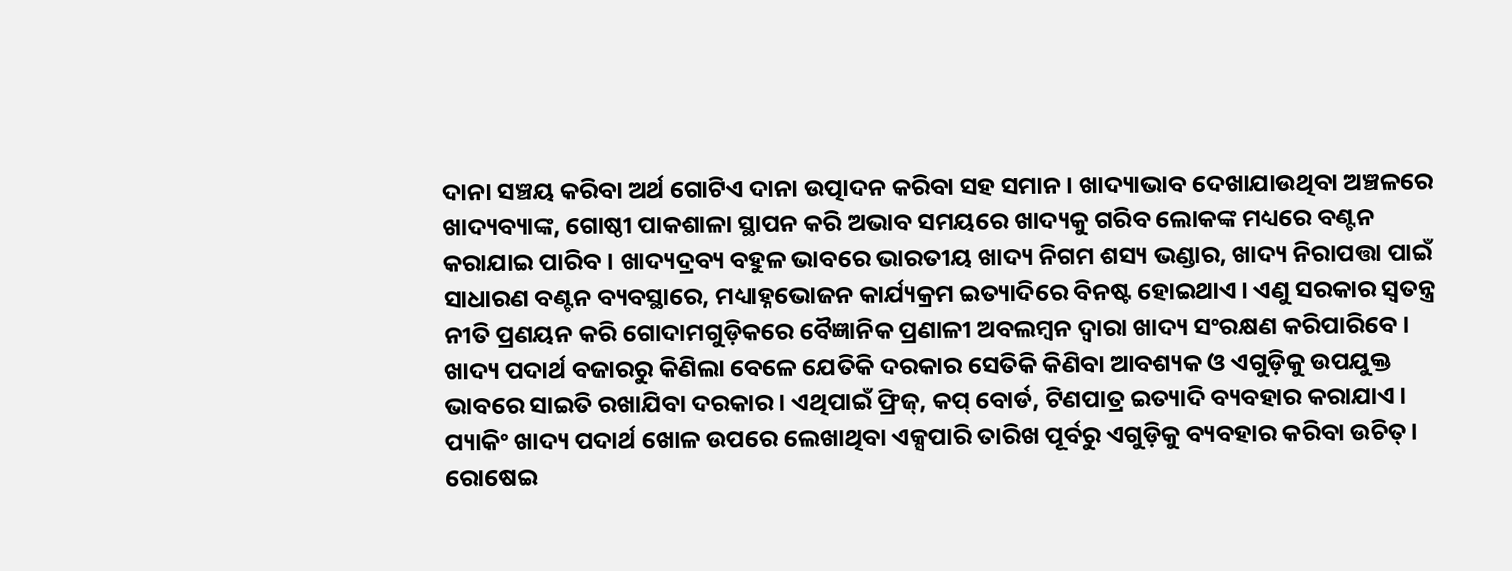ଦାନା ସଞ୍ଚୟ କରିବା ଅର୍ଥ ଗୋଟିଏ ଦାନା ଉତ୍ପାଦନ କରିବା ସହ ସମାନ। ଖାଦ୍ୟାଭାବ ଦେଖାଯାଉଥିବା ଅଞ୍ଚଳରେ ଖାଦ୍ୟବ୍ୟାଙ୍କ, ଗୋଷ୍ଠୀ ପାକଶାଳା ସ୍ଥାପନ କରି ଅଭାବ ସମୟରେ ଖାଦ୍ୟକୁ ଗରିବ ଲୋକଙ୍କ ମଧ୍ୟରେ ବଣ୍ଟନ କରାଯାଇ ପାରିବ। ଖାଦ୍ୟଦ୍ରବ୍ୟ ବହୁଳ ଭାବରେ ଭାରତୀୟ ଖାଦ୍ୟ ନିଗମ ଶସ୍ୟ ଭଣ୍ଡାର, ଖାଦ୍ୟ ନିରାପତ୍ତା ପାଇଁ ସାଧାରଣ ବଣ୍ଟନ ବ୍ୟବସ୍ଥାରେ, ମଧ୍ୟାହ୍ନଭୋଜନ କାର୍ଯ୍ୟକ୍ରମ ଇତ୍ୟାଦିରେ ବିନଷ୍ଟ ହୋଇଥାଏ। ଏଣୁ ସରକାର ସ୍ବତନ୍ତ୍ର ନୀତି ପ୍ରଣୟନ କରି ଗୋଦାମଗୁଡ଼ିକରେ ବୈଜ୍ଞାନିକ ପ୍ରଣାଳୀ ଅବଲମ୍ବନ ଦ୍ୱାରା ଖାଦ୍ୟ ସଂରକ୍ଷଣ କରିପାରିବେ।
ଖାଦ୍ୟ ପଦାର୍ଥ ବଜାରରୁ କିଣିଲା ବେଳେ ଯେତିକି ଦରକାର ସେତିକି କିଣିବା ଆବଶ୍ୟକ ଓ ଏଗୁଡ଼ିକୁ ଉପଯୁକ୍ତ ଭାବରେ ସାଇତି ରଖାଯିବା ଦରକାର। ଏଥିପାଇଁ ଫ୍ରିଜ୍‌, କପ୍‌ ବୋର୍ଡ, ଟିଣପାତ୍ର ଇତ୍ୟାଦି ବ୍ୟବହାର କରାଯାଏ। ପ୍ୟାକିଂ ଖାଦ୍ୟ ପଦାର୍ଥ ଖୋଳ ଉପରେ ଲେଖାଥିବା ଏକ୍ସପାରି ତାରିଖ ପୂର୍ବରୁ ଏଗୁଡ଼ିକୁ ବ୍ୟବହାର କରିବା ଉଚିତ୍‌। ରୋଷେଇ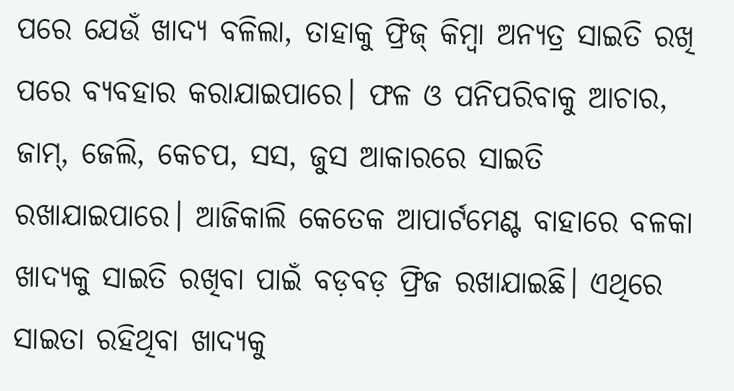ପରେ ଯେଉଁ ଖାଦ୍ୟ ବଳିଲା, ତାହାକୁ ଫ୍ରିଜ୍‌ କିମ୍ବା ଅନ୍ୟତ୍ର ସାଇତି ରଖି ପରେ ବ୍ୟବହାର କରାଯାଇପାରେ। ଫଳ ଓ ପନିପରିବାକୁ ଆଚାର, ଜାମ୍‌, ଜେଲି, କେଚପ, ସସ, ଜୁସ ଆକାରରେ ସାଇତି ରଖାଯାଇପାରେ। ଆଜିକାଲି କେତେକ ଆପାର୍ଟମେଣ୍ଟ ବାହାରେ ବଳକା ଖାଦ୍ୟକୁ ସାଇତି ରଖିବା ପାଇଁ ବଡ଼ବଡ଼ ଫ୍ରିଜ ରଖାଯାଇଛି। ଏଥିରେ ସାଇତା ରହିଥିବା ଖାଦ୍ୟକୁ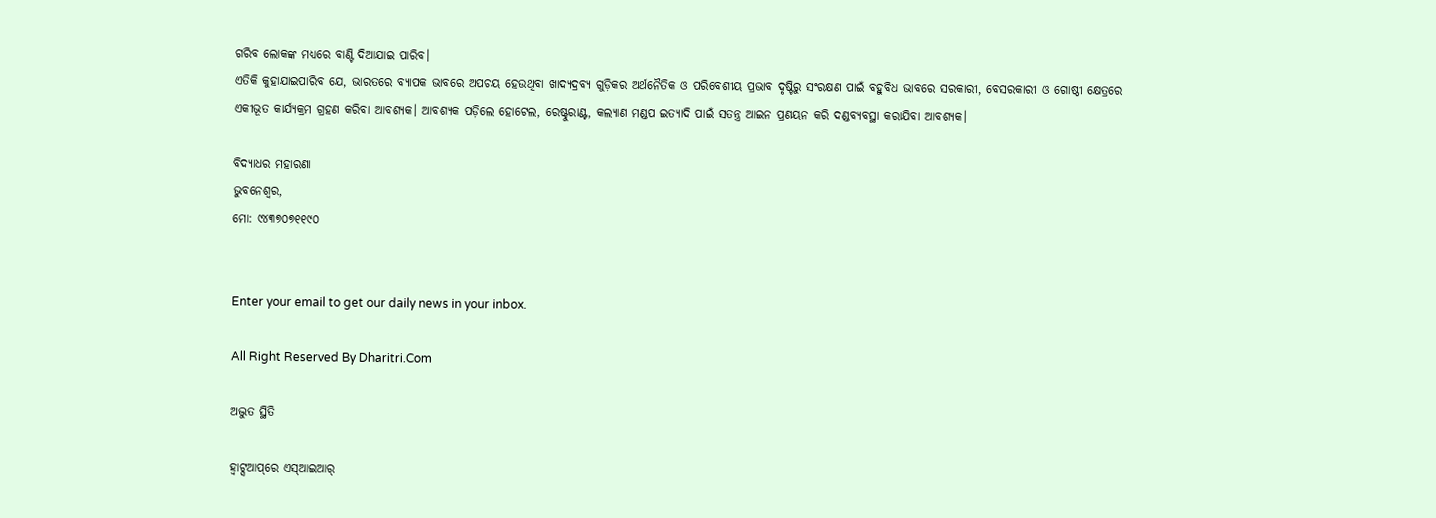ଗରିବ ଲୋକଙ୍କ ମଧ୍ୟରେ ବାଣ୍ଟି ଦିଆଯାଇ ପାରିବ।
ଏତିକି କୁହାଯାଇପାରିବ ଯେ, ଭାରତରେ ବ୍ୟାପକ ଭାବରେ ଅପଚୟ ହେଉଥିବା ଖାଦ୍ୟଦ୍ରବ୍ୟ ଗୁଡ଼ିକର ଅର୍ଥନୈତିକ ଓ ପରିବେଶୀୟ ପ୍ରଭାବ ଦୃଷ୍ଟିରୁ ସଂରକ୍ଷଣ ପାଇଁ ବହୁବିଧ ଭାବରେ ସରକାରୀ, ବେସରକାରୀ ଓ ଗୋଷ୍ଠୀ କ୍ଷେତ୍ରରେ ଏକୀଭୂତ କାର୍ଯ୍ୟକ୍ରମ ଗ୍ରହଣ କରିବା ଆବଶ୍ୟକ। ଆବଶ୍ୟକ ପଡ଼ିଲେ ହୋଟେଲ, ରେଷ୍ଟୁରାଣ୍ଟ, କଲ୍ୟାଣ ମଣ୍ଡପ ଇତ୍ୟାଦି ପାଇଁ ସତନ୍ତ୍ର ଆଇନ ପ୍ରଣୟନ କରି ଦଣ୍ଡବ୍ୟବସ୍ଥା କରାଯିବା ଆବଶ୍ୟକ।

ବିଦ୍ୟାଧର ମହାରଣା
ଭୁବନେଶ୍ବର,
ମୋ: ୯୪୩୭୦୭୧୧୯୦


Enter your email to get our daily news in your inbox.

All Right Reserved By Dharitri.Com

ଅଦ୍ଭୁତ ସ୍ଥିତି

ହ୍ୱାଟ୍ସଆପ୍‌ରେ ଏସ୍‌ଆଇଆର୍‌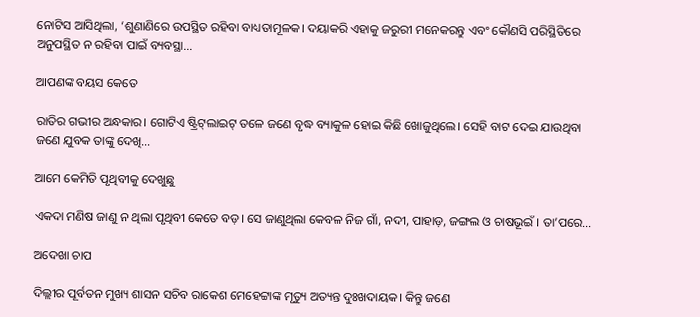ନୋଟିସ ଆସିଥିଲା, ‘ଶୁଣାଣିରେ ଉପସ୍ଥିତ ରହିବା ବାଧ୍ୟତାମୂଳକ। ଦୟାକରି ଏହାକୁ ଜରୁରୀ ମନେକରନ୍ତୁ ଏବଂ କୌଣସି ପରିସ୍ଥିତିରେ ଅନୁପସ୍ଥିତ ନ ରହିବା ପାଇଁ ବ୍ୟବସ୍ଥା…

ଆପଣଙ୍କ ବୟସ କେତେ

ରାତିର ଗଭୀର ଅନ୍ଧକାର। ଗୋଟିଏ ଷ୍ଟ୍ରିଟ୍‌ଲାଇଟ୍‌ ତଳେ ଜଣେ ବୃଦ୍ଧ ବ୍ୟାକୁଳ ହୋଇ କିଛି ଖୋଜୁଥିଲେ। ସେହି ବାଟ ଦେଇ ଯାଉଥିବା ଜଣେ ଯୁବକ ତାଙ୍କୁ ଦେଖି…

ଆମେ କେମିତି ପୃଥିବୀକୁ ଦେଖୁଛୁ

ଏକଦା ମଣିଷ ଜାଣୁ ନ ଥିଲା ପୃଥିବୀ କେତେ ବଡ଼। ସେ ଜାଣୁଥିଲା କେବଳ ନିଜ ଗାଁ, ନଦୀ, ପାହାଡ଼, ଜଙ୍ଗଲ ଓ ଚାଷଭୂଇଁ । ତା’ପରେ…

ଅଦେଖା ଚାପ

ଦିଲ୍ଲୀର ପୂର୍ବତନ ମୁଖ୍ୟ ଶାସନ ସଚିବ ରାକେଶ ମେହେଟ୍ଟାଙ୍କ ମୃତ୍ୟୁ ଅତ୍ୟନ୍ତ ଦୁଃଖଦାୟକ। କିନ୍ତୁ ଜଣେ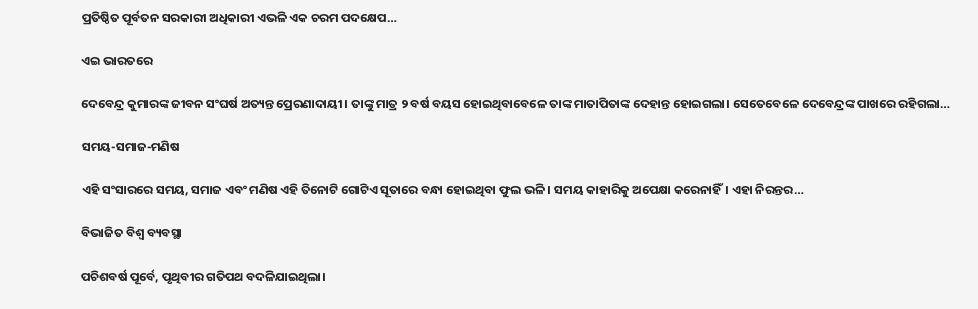ପ୍ରତିଷ୍ଠିତ ପୂର୍ବତନ ସରକାରୀ ଅଧିକାରୀ ଏଭଳି ଏକ ଚରମ ପଦକ୍ଷେପ…

ଏଇ ଭାରତରେ

ଦେବେନ୍ଦ୍ର କୁମାରଙ୍କ ଜୀବନ ସଂଘର୍ଷ ଅତ୍ୟନ୍ତ ପ୍ରେରଣାଦାୟୀ। ତାଙ୍କୁ ମାତ୍ର ୨ ବର୍ଷ ବୟସ ହୋଇଥିବାବେଳେ ତାଙ୍କ ମାତାପିତାଙ୍କ ଦେହାନ୍ତ ହୋଇଗଲା। ସେତେବେଳେ ଦେବେନ୍ଦ୍ରଙ୍କ ପାଖରେ ରହିଗଲା…

ସମୟ-ସମାଜ-ମଣିଷ

ଏହି ସଂସାରରେ ସମୟ, ସମାଜ ଏବଂ ମଣିଷ ଏହି ତିନୋଟି ଗୋଟିଏ ସୂତାରେ ବନ୍ଧା ହୋଇଥିବା ଫୁଲ ଭଳି। ସମୟ କାହାରିକୁ ଅପେକ୍ଷା କରେନାହିଁ। ଏହା ନିରନ୍ତର…

ବିଭାଜିତ ବିଶ୍ୱ ବ୍ୟବସ୍ଥା

ପଚିଶବର୍ଷ ପୂର୍ବେ, ପୃଥିବୀର ଗତିପଥ ବଦଳିଯାଇଥିଲା।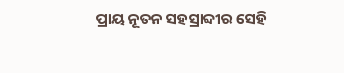ପ୍ରାୟ ନୂତନ ସହସ୍ରାବ୍ଦୀର ସେହି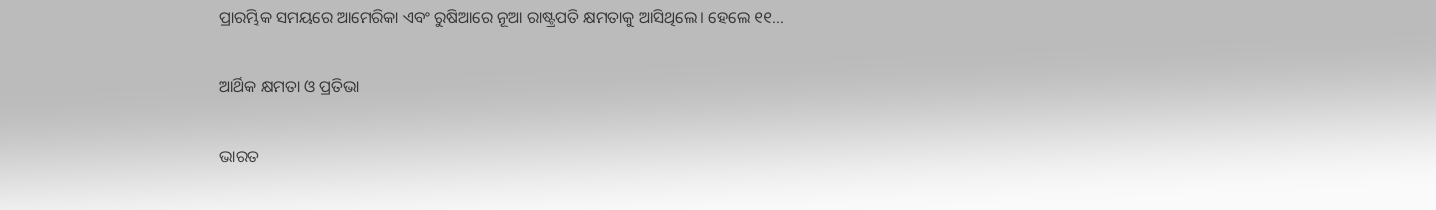ପ୍ରାରମ୍ଭିକ ସମୟରେ ଆମେରିକା ଏବଂ ରୁଷିଆରେ ନୂଆ ରାଷ୍ଟ୍ରପତି କ୍ଷମତାକୁ ଆସିଥିଲେ। ହେଲେ ୧୧…

ଆର୍ଥିକ କ୍ଷମତା ଓ ପ୍ରତିଭା

ଭାରତ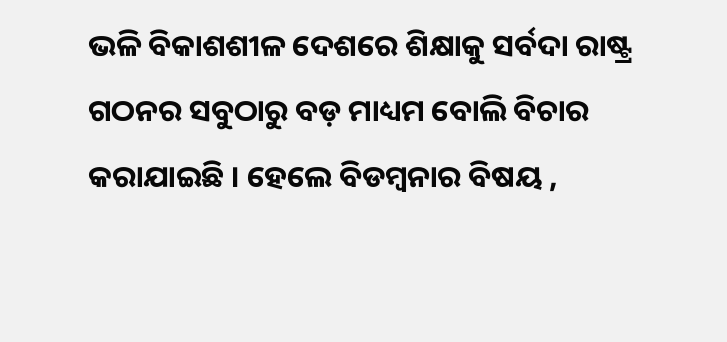ଭଳି ବିକାଶଶୀଳ ଦେଶରେ ଶିକ୍ଷାକୁ ସର୍ବଦା ରାଷ୍ଟ୍ର ଗଠନର ସବୁଠାରୁ ବଡ଼ ମାଧ୍ୟମ ବୋଲି ବିଚାର କରାଯାଇଛି । ହେଲେ ବିଡମ୍ବନାର ବିଷୟ ,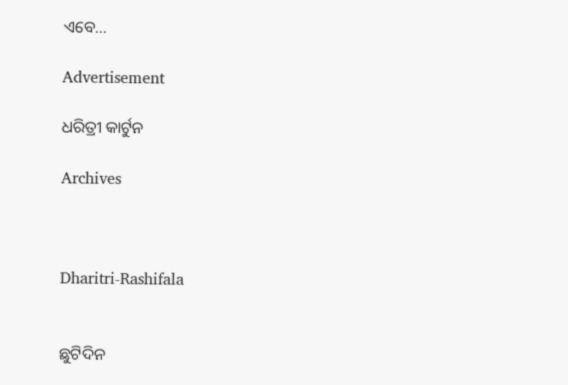ଏବେ…

Advertisement

ଧରିତ୍ରୀ କାର୍ଟୁନ

Archives



Dharitri-Rashifala


ଛୁଟିଦିନ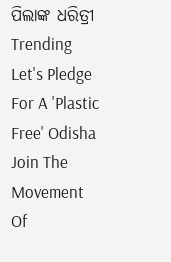ପିଲାଙ୍କ ଧରିତ୍ରୀ
Trending
Let's Pledge For A 'Plastic Free' Odisha Join The Movement Of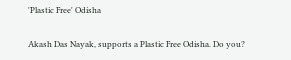'Plastic Free' Odisha

Akash Das Nayak, supports a Plastic Free Odisha. Do you?